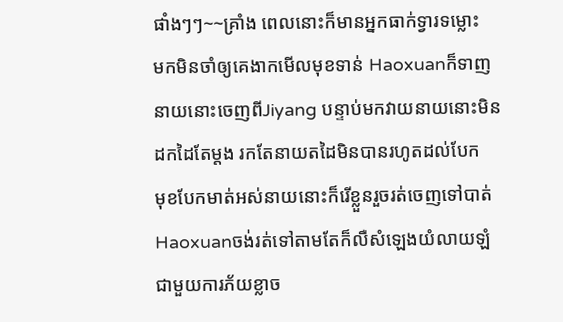ផាំងៗៗ~~គ្រាំង ពេលនោះក៏មានអ្នកធាក់ទ្វារទម្លោះ
មកមិនចាំឲ្យគេងាកមើលមុខទាន់ Haoxuanក៏ទាញ
នាយនោះចេញពីJiyang បន្ទាប់មកវាយនាយនោះមិន
ដកដៃតែម្តង រកតែនាយតដៃមិនបានរហូតដល់បែក
មុខបែកមាត់អស់នាយនោះក៏រើខ្លួនរួចរត់ចេញទៅបាត់
Haoxuanចង់រត់ទៅតាមតែក៏លឺសំឡេងយំលាយឡំ
ជាមួយការភ័យខ្លាច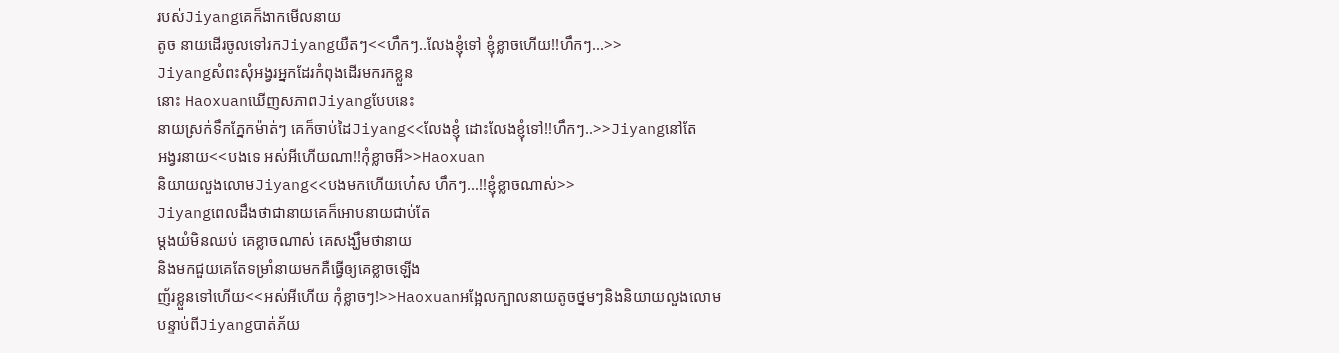របស់Jiyangគេក៏ងាកមើលនាយ
តូច នាយដើរចូលទៅរកJiyangយឺតៗ<<ហឹកៗ..លែងខ្ញុំទៅ ខ្ញុំខ្លាចហើយ!!ហឹកៗ...>>
Jiyangសំពះសុំអង្វរអ្នកដែរកំពុងដើរមករកខ្លួន
នោះ HaoxuanឃើញសភាពJiyangបែបនេះ
នាយស្រក់ទឹកភ្នែកម៉ាត់ៗ គេក៏ចាប់ដៃJiyang<<លែងខ្ញុំ ដោះលែងខ្ញុំទៅ!!ហឹកៗ..>>Jiyangនៅតែ
អង្វរនាយ<<បងទេ អស់អីហើយណា!!កុំខ្លាចអី>>Haoxuan
និយាយលួងលោមJiyang<<បងមកហើយហេ៎ស ហឹកៗ...!!ខ្ញុំខ្លាចណាស់>>
Jiyangពេលដឹងថាជានាយគេក៏អោបនាយជាប់តែ
ម្តងយំមិនឈប់ គេខ្លាចណាស់ គេសង្ឃឹមថានាយ
និងមកជួយគេតែទម្រាំនាយមកគឺធ្វើឲ្យគេខ្លាចឡើង
ញ័រខ្លួនទៅហើយ<<អស់អីហើយ កុំខ្លាចៗ!>>Haoxuanអង្អែលក្បាលនាយតូចថ្នមៗនិងនិយាយលួងលោម
បន្ទាប់ពីJiyangបាត់ភ័យ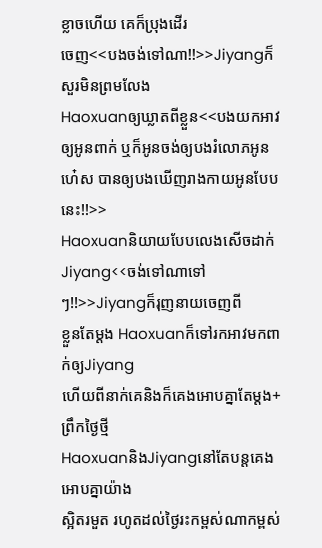ខ្លាចហើយ គេក៏ប្រុងដើរ
ចេញ<<បងចង់ទៅណា!!>>Jiyangក៏សួរមិនព្រមលែង
Haoxuanឲ្យឃ្លាតពីខ្លួន<<បងយកអាវឲ្យអូនពាក់ ឬក៏អូនចង់ឲ្យបងរំលោភអូន
ហេ៎ស បានឲ្យបងឃើញរាងកាយអូនបែបនេះ!!>>
Haoxuanនិយាយបែបលេងសើចដាក់Jiyang<<ចង់ទៅណាទៅៗ!!>>Jiyangក៏រុញនាយចេញពី
ខ្លួនតែម្តង Haoxuanក៏ទៅរកអាវមកពាក់ឲ្យJiyang
ហើយពីនាក់គេនិងក៏គេងអោបគ្នាតែម្តង+ព្រឹកថ្ងៃថ្មី
HaoxuanនិងJiyangនៅតែបន្តគេងអោបគ្នាយ៉ាង
ស្អិតរមួត រហូតដល់ថ្ងៃរះកម្ពស់ណាកម្ពស់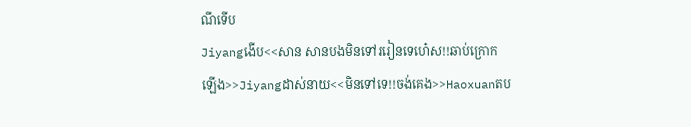ណីទើប
Jiyangងើប<<សាន សានបងមិនទៅររៀនទេហេ៎ស!!ឆាប់ក្រោក
ឡើង>>Jiyangដាស់នាយ<<មិនទៅទេ!!ចង់គេង>>Haoxuanតប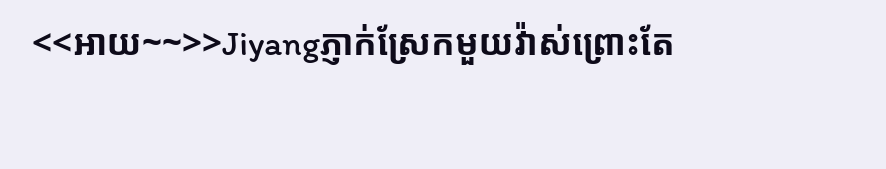<<អាយ~~>>Jiyangភ្ញាក់ស្រែកមួយវ៉ាស់ព្រោះតែ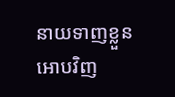នាយទាញខ្លួនអោបវិញ